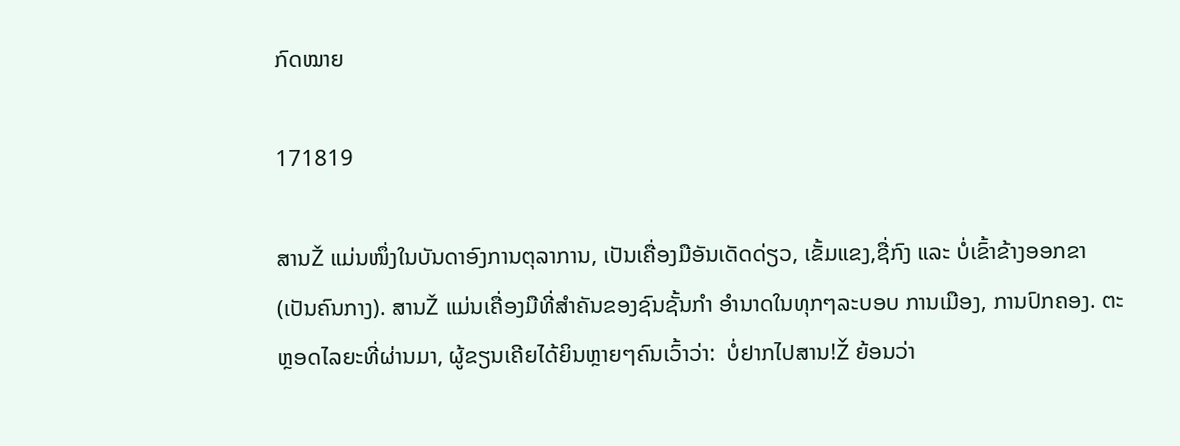ກົດໝາຍ

171819

ສານŽ ແມ່ນໜຶ່ງໃນບັນດາອົງການຕຸລາການ, ເປັນເຄື່ອງມືອັນເດັດດ່ຽວ, ເຂັ້ມແຂງ,ຊື່ກົງ ແລະ ບໍ່ເຂົ້າຂ້າງອອກຂາ (ເປັນຄົນກາງ). ສານŽ ແມ່ນເຄື່ອງມືທີ່ສຳຄັນຂອງຊົນຊັ້ນກຳ ອຳນາດໃນທຸກໆລະບອບ ການເມືອງ, ການປົກຄອງ. ຕະຫຼອດໄລຍະທີ່ຜ່ານມາ, ຜູ້ຂຽນເຄີຍໄດ້ຍິນຫຼາຍໆຄົນເວົ້າວ່າ:  ບໍ່ຢາກໄປສານ!Ž ຍ້ອນວ່າ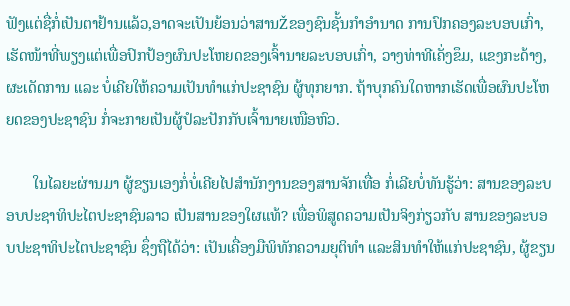ຟັງແຕ່ຊື່ກໍ່ເປັນຕາຢ້ານແລ້ວ,ອາດຈະເປັນຍ້ອນວ່າສານŽຂອງຊົນຊັ້ນກຳອຳນາດ ການປົກຄອງລະບອບເກົ່າ, ເຮັດໜ້າທີ່ພຽງແຕ່ເພື່ອປົກປ້ອງຜົນປະໂຫຍດຂອງເຈົ້ານາຍລະບອບເກົ່າ, ວາງທ່າທີເຄັ່ງຂຶມ, ແຂງກະດ້າງ, ຜະເດັດການ ແລະ ບໍ່ເຄີຍໃຫ້ຄວາມເປັນທຳແກ່ປະຊາຊົນ ຜູ້ທຸກຍາກ. ຖ້າບຸກຄົນໃດຫາກເຮັດເພື່ອຜົນປະໂຫຍດຂອງປະຊາຊົນ ກໍ່ຈະກາຍເປັນຜູ້ປໍລະປັກກັບເຈົ້ານາຍເໜືອຫົວ.

       ໃນໄລຍະຜ່ານມາ ຜູ້ຂຽນເອງກໍ່ບໍ່ເຄີຍໄປສຳນັກງານຂອງສານຈັກເທື່ອ ກໍ່ເລີຍບໍ່ທັນຮູ້ວ່າ: ສານຂອງລະບອບປະຊາທິປະໄຕປະຊາຊົນລາວ ເປັນສານຂອງໃຜແທ້? ເພື່ອພິສູດຄວາມເປັນຈິງກ່ຽວກັບ ສານຂອງລະບອບປະຊາທິປະໄຕປະຊາຊົນ ຊຶ່ງຖືໄດ້ວ່າ: ເປັນເຄື່ອງມືພິທັກຄວາມຍຸຕິທຳ ແລະສິນທໍາໃຫ້ແກ່ປະຊາຊົນ, ຜູ້ຂຽນ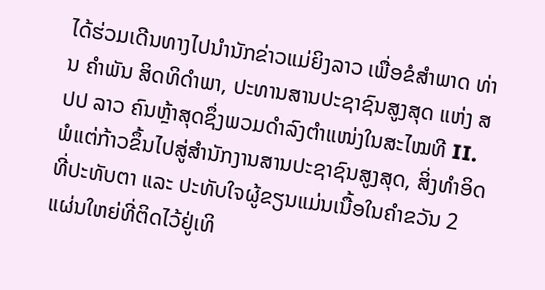ໄດ້ຮ່ວມເດີນທາງໄປນຳນັກຂ່າວແມ່ຍິງລາວ ເພື່ອຂໍສຳພາດ ທ່ານ ຄຳພັນ ສິດທິດຳພາ, ປະທານສານປະຊາຊົນສູງສຸດ ແຫ່ງ ສປປ ລາວ ຄົນຫຼ້າສຸດຊຶ່ງພວມດໍາລົງຕໍາແໜ່ງໃນສະໄໝທີ II. ພໍແຕ່ກ້າວຂຶ້ນໄປສູ່ສຳນັກງານສານປະຊາຊົນສູງສຸດ, ສິ່ງທໍາອິດທີ່ປະທັບຕາ ແລະ ປະທັບໃຈຜູ້ຂຽນແມ່ນເນື້ອໃນຄຳຂວັນ 2 ແຜ່ນໃຫຍ່ທີ່ຕິດໄວ້ຢູ່ເທິ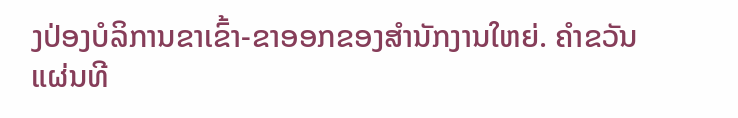ງປ່ອງບໍລິການຂາເຂົ້າ-ຂາອອກຂອງສຳນັກງານໃຫຍ່. ຄໍາຂວັນແຜ່ນທີ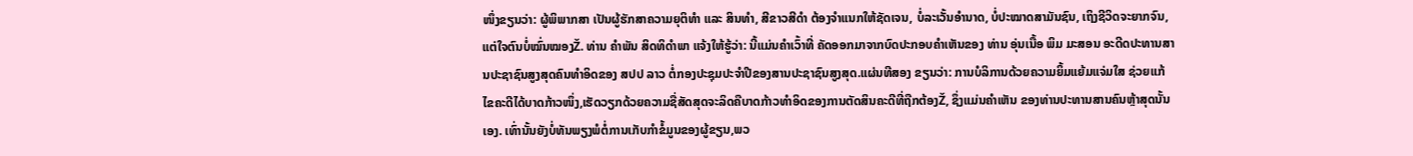ໜຶ່ງຂຽນວ່າ: ຜູ້ພິພາກສາ ເປັນຜູ້ຮັກສາຄວາມຍຸຕິທຳ ແລະ ສິນທຳ, ສີຂາວສີດຳ ຕ້ອງຈຳແນກໃຫ້ຊັດເຈນ, ບໍ່ລະເວັ້ນອຳນາດ, ບໍ່ປະໝາດສາມັນຊົນ, ເຖິງຊີວິດຈະຍາກຈົນ, ແຕ່ໃຈຕົນບໍ່ໝົ່ນໝອງŽ. ທ່ານ ຄຳພັນ ສິດທິດຳພາ ແຈ້ງໃຫ້ຮູ້ວ່າ: ນີ້ແມ່ນຄຳເວົ້າທີ່ ຄັດອອກມາຈາກບົດປະກອບຄຳເຫັນຂອງ ທ່ານ ອຸ່ນເນື້ອ ພິມ ມະສອນ ອະດີດປະທານສານປະຊາຊົນສູງສຸດຄົນທຳອິດຂອງ ສປປ ລາວ ຕໍ່ກອງປະຊຸມປະຈຳປີຂອງສານປະຊາຊົນສູງສຸດ.ແຜ່ນທີສອງ ຂຽນວ່າ: ການບໍລິການດ້ວຍຄວາມຍິ້ມແຍ້ມແຈ່ມໃສ ຊ່ວຍແກ້ໄຂຄະດີໄດ້ບາດກ້າວໜຶ່ງ,ເຮັດວຽກດ້ວຍຄວາມຊື່ສັດສຸດຈະລິດຄືບາດກ້າວທຳອິດຂອງການຕັດສິນຄະດີທີ່ຖືກຕ້ອງŽ, ຊຶ່ງແມ່ນຄຳເຫັນ ຂອງທ່ານປະທານສານຄົນຫຼ້າສຸດນັ້ນເອງ. ເທົ່ານັ້ນຍັງບໍ່ທັນພຽງພໍຕໍ່ການເກັບກຳຂໍ້ມູນຂອງຜູ້ຂຽນ,ພວ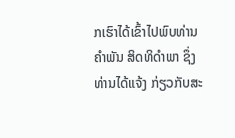ກເຮົາໄດ້ເຂົ້າໄປພົບທ່ານ ຄຳພັນ ສິດທິດຳພາ ຊຶ່ງທ່ານໄດ້ແຈ້ງ ກ່ຽວກັບສະ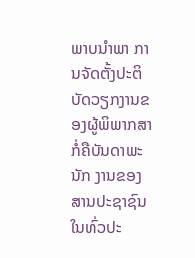ພາບນຳພາ ການຈັດຕັ້ງປະຕິບັດວຽກງານຂອງຜູ້ພິພາກສາກໍ່ຄືບັນດາພະນັກ ງານຂອງສານປະຊາຊົນໃນທົ່ວປະ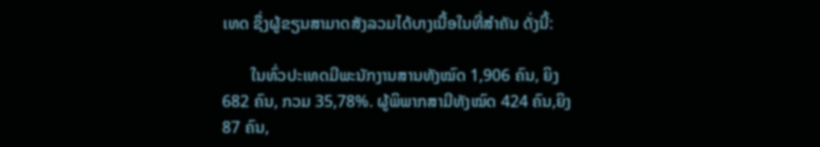ເທດ ຊຶ່ງຜູ້ຂຽນສາມາດສັງລວມໄດ້ບາງເນື້ອໃນທີ່ສຳຄັນ ດັ່ງນີ້:

       ໃນທົ່ວປະເທດມີພະນັກງານສານທັງໝົດ 1,906 ຄົນ, ຍິງ 682 ຄົນ, ກວມ 35,78%. ຜູ້ພິພາກສາມີທັງໝົດ 424 ຄົນ,ຍິງ 87 ຄົນ,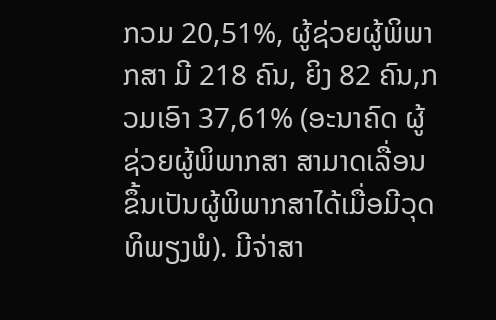ກວມ 20,51%, ຜູ້ຊ່ວຍຜູ້ພິພາກສາ ມີ 218 ຄົນ, ຍິງ 82 ຄົນ,ກວມເອົາ 37,61% (ອະນາຄົດ ຜູ້ຊ່ວຍຜູ້ພິພາກສາ ສາມາດເລື່ອນຂຶ້ນເປັນຜູ້ພິພາກສາໄດ້ເມື່ອມີວຸດທິພຽງພໍ). ມີຈ່າສາ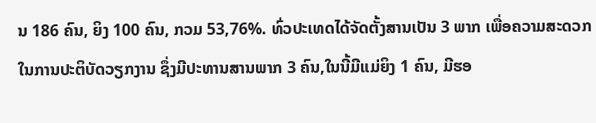ນ 186 ຄົນ, ຍິງ 100 ຄົນ, ກວມ 53,76%. ທົ່ວປະເທດໄດ້ຈັດຕັ້ງສານເປັນ 3 ພາກ ເພື່ອຄວາມສະດວກໃນການປະຕິບັດວຽກງານ ຊຶ່ງມີປະທານສານພາກ 3 ຄົນ,ໃນນີ້ມີແມ່ຍິງ 1 ຄົນ, ມີຮອ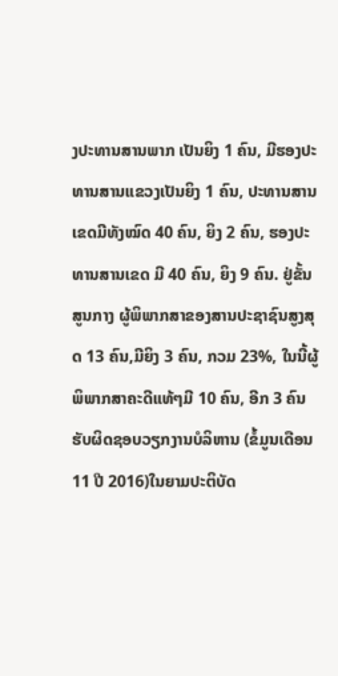ງປະທານສານພາກ ເປັນຍິງ 1 ຄົນ, ມີຮອງປະທານສານແຂວງເປັນຍິງ 1 ຄົນ, ປະທານສານເຂດມີທັງໝົດ 40 ຄົນ, ຍິງ 2 ຄົນ, ຮອງປະທານສານເຂດ ມີ 40 ຄົນ, ຍິງ 9 ຄົນ. ຢູ່ຂັ້ນສູນກາງ ຜູ້ພິພາກສາຂອງສານປະຊາຊົນສູງສຸດ 13 ຄົນ,ມີຍິງ 3 ຄົນ, ກວມ 23%, ໃນນີ້ຜູ້ ພິພາກສາຄະດີແທ້ໆມີ 10 ຄົນ, ອີກ 3 ຄົນຮັບຜິດຊອບວຽກງານບໍລິຫານ (ຂໍ້ມູນເດືອນ 11 ປີ 2016)ໃນຍາມປະຕິບັດ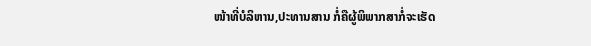ໜ້າທີ່ບໍລິຫານ,ປະທານສານ ກໍ່ຄືຜູ້ພິພາກສາກໍ່ຈະເຮັດ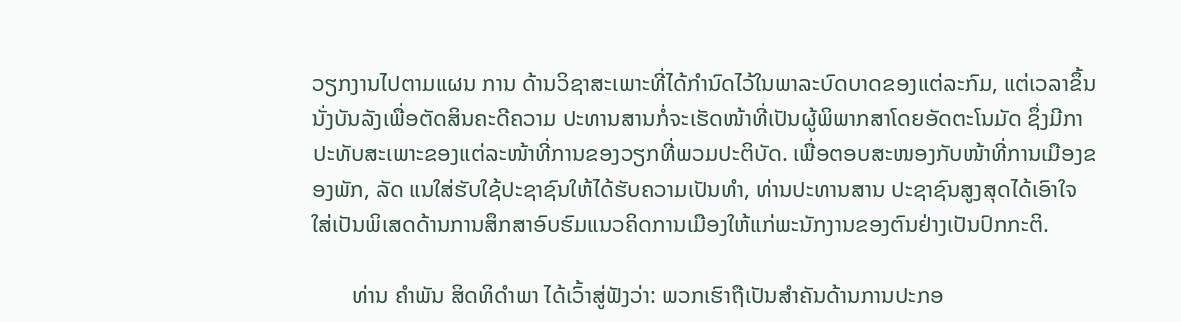ວຽກງານໄປຕາມແຜນ ການ ດ້ານວິຊາສະເພາະທີ່ໄດ້ກຳນົດໄວ້ໃນພາລະບົດບາດຂອງແຕ່ລະກົມ, ແຕ່ເວລາຂຶ້ນນັ່ງບັນລັງເພື່ອຕັດສິນຄະດີຄວາມ ປະທານສານກໍ່ຈະເຮັດໜ້າທີ່ເປັນຜູ້ພິພາກສາໂດຍອັດຕະໂນມັດ ຊຶ່ງມີກາປະທັບສະເພາະຂອງແຕ່ລະໜ້າທີ່ການຂອງວຽກທີ່ພວມປະຕິບັດ. ເພື່ອຕອບສະໜອງກັບໜ້າທີ່ການເມືອງຂອງພັກ, ລັດ ແນໃສ່ຮັບໃຊ້ປະຊາຊົນໃຫ້ໄດ້ຮັບຄວາມເປັນທໍາ, ທ່ານປະທານສານ ປະຊາຊົນສູງສຸດໄດ້ເອົາໃຈໃສ່ເປັນພິເສດດ້ານການສຶກສາອົບຮົມແນວຄິດການເມືອງໃຫ້ແກ່ພະນັກງານຂອງຕົນຢ່າງເປັນປົກກະຕິ.

       ທ່ານ ຄຳພັນ ສິດທິດໍາພາ ໄດ້ເວົ້າສູ່ຟັງວ່າ: ພວກເຮົາຖືເປັນສຳຄັນດ້ານການປະກອ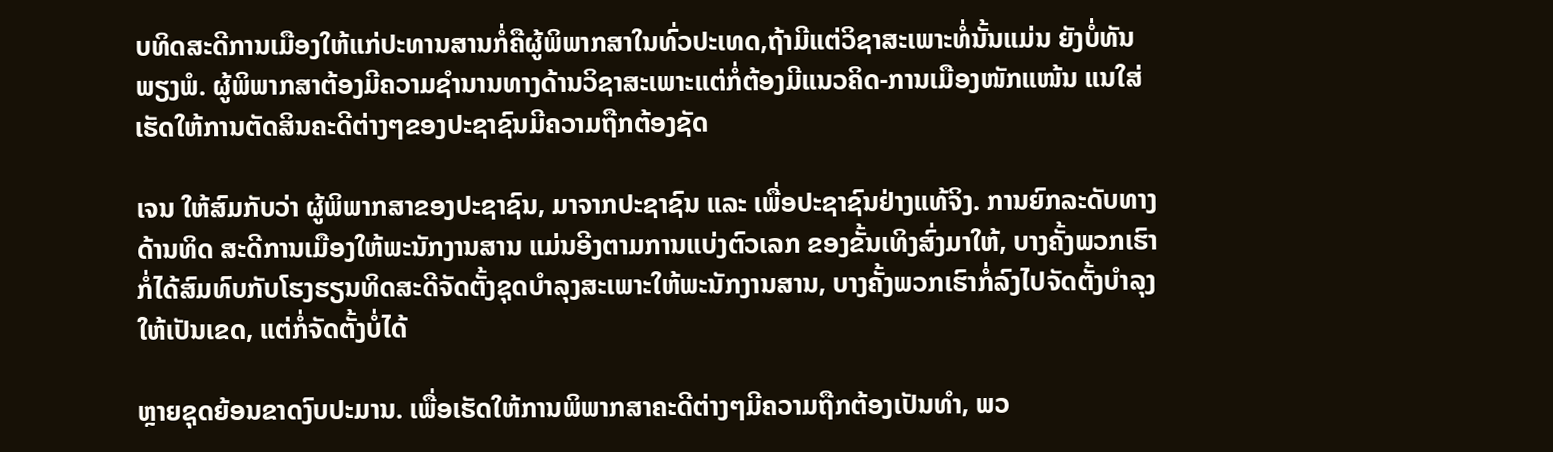ບທິດສະດີການເມືອງໃຫ້ແກ່ປະທານສານກໍ່ຄືຜູ້ພິພາກສາໃນທົ່ວປະເທດ,ຖ້າມີແຕ່ວິຊາສະເພາະທໍ່ນັ້ນແມ່ນ ຍັງບໍ່ທັນພຽງພໍ. ຜູ້ພິພາກສາຕ້ອງມີຄວາມຊຳນານທາງດ້ານວິຊາສະເພາະແຕ່ກໍ່ຕ້ອງມີແນວຄິດ-ການເມືອງໜັກແໜ້ນ ແນໃສ່ເຮັດໃຫ້ການຕັດສິນຄະດີຕ່າງໆຂອງປະຊາຊົນມີຄວາມຖືກຕ້ອງຊັດ

ເຈນ ໃຫ້ສົມກັບວ່າ ຜູ້ພິພາກສາຂອງປະຊາຊົນ, ມາຈາກປະຊາຊົນ ແລະ ເພື່ອປະຊາຊົນຢ່າງແທ້ຈິງ. ການຍົກລະດັບທາງດ້ານທິດ ສະດີການເມືອງໃຫ້ພະນັກງານສານ ແມ່ນອີງຕາມການແບ່ງຕົວເລກ ຂອງຂັ້ນເທິງສົ່ງມາໃຫ້, ບາງຄັ້ງພວກເຮົາກໍ່ໄດ້ສົມທົບກັບໂຮງຮຽນທິດສະດີຈັດຕັ້ງຊຸດບຳລຸງສະເພາະໃຫ້ພະນັກງານສານ, ບາງຄັ້ງພວກເຮົາກໍ່ລົງໄປຈັດຕັ້ງບຳລຸງໃຫ້ເປັນເຂດ, ແຕ່ກໍ່ຈັດຕັ້ງບໍ່ໄດ້

ຫຼາຍຊຸດຍ້ອນຂາດງົບປະມານ. ເພື່ອເຮັດໃຫ້ການພິພາກສາຄະດີຕ່າງໆມີຄວາມຖືກຕ້ອງເປັນທໍາ, ພວ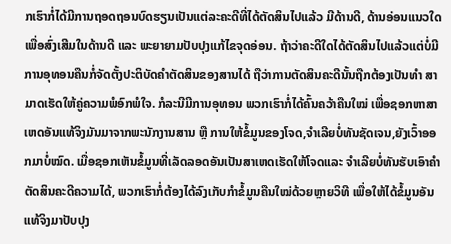ກເຮົາກໍ່ໄດ້ມີການຖອດຖອນບົດຮຽນເປັນແຕ່ລະຄະດີທີ່ໄດ້ຕັດສິນໄປແລ້ວ ມີດ້ານດີ, ດ້ານອ່ອນແນວໃດ ເພື່ອສົ່ງເສີມໃນດ້ານດີ ແລະ ພະຍາຍາມປັບປຸງແກ້ໄຂຈຸດອ່ອນ. ຖ້າວ່າຄະດີໃດໄດ້ຕັດສິນໄປແລ້ວແຕ່ບໍ່ມີການອຸທອນຄືນກໍ່ຈັດຕັ້ງປະຕິບັດຄໍາຕັດສິນຂອງສານໄດ້ ຖືວ່າການຕັດສິນຄະດີນັ້ນຖືກຕ້ອງເປັນທຳ ສາມາດເຮັດໃຫ້ຄູ່ຄວາມພໍອົກພໍໃຈ. ກໍລະນີມີການອຸທອນ ພວກເຮົາກໍ່ໄດ້ຄົ້ນຄວ້າຄືນໃໝ່ ເພື່ອຊອກຫາສາເຫດອັນແທ້ຈິງມັນມາຈາກພະນັກງານສານ ຫຼື ການໃຫ້ຂໍ້ມູນຂອງໂຈດ,ຈຳເລີຍບໍ່ທັນຊັດເຈນ,ຍັງເວົ້າອອກມາບໍ່ໝົດ. ເມື່ອຊອກເຫັນຂໍ້ມູນທີ່ເລັດລອດອັນເປັນສາເຫດເຮັດໃຫ້ໂຈດແລະ ຈຳເລີຍບໍ່ທັນຮັບເອົາຄໍາຕັດສິນຄະດີຄວາມໄດ້, ພວກເຮົາກໍ່ຕ້ອງໄດ້ລົງເກັບກໍາຂໍ້ມູນຄືນໃໝ່ດ້ວຍຫຼາຍວິທີ ເພື່ອໃຫ້ໄດ້ຂໍ້ມູນອັນແທ້ຈິງມາປັບປຸງ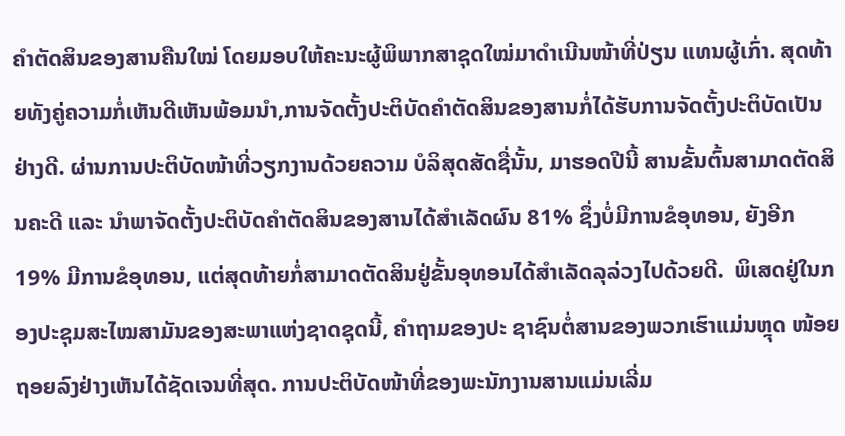ຄໍາຕັດສິນຂອງສານຄືນໃໝ່ ໂດຍມອບໃຫ້ຄະນະຜູ້ພິພາກສາຊຸດໃໝ່ມາດຳເນີນໜ້າທີ່ປ່ຽນ ແທນຜູ້ເກົ່າ. ສຸດທ້າຍທັງຄູ່ຄວາມກໍ່ເຫັນດີເຫັນພ້ອມນຳ,ການຈັດຕັ້ງປະຕິບັດຄຳຕັດສິນຂອງສານກໍ່ໄດ້ຮັບການຈັດຕັ້ງປະຕິບັດເປັນຢ່າງດີ. ຜ່ານການປະຕິບັດໜ້າທີ່ວຽກງານດ້ວຍຄວາມ ບໍລິສຸດສັດຊື່ນັ້ນ, ມາຮອດປີນີ້ ສານຂັ້ນຕົ້ນສາມາດຕັດສິນຄະດີ ແລະ ນຳພາຈັດຕັ້ງປະຕິບັດຄຳຕັດສິນຂອງສານໄດ້ສຳເລັດຜົນ 81% ຊຶ່ງບໍ່ມີການຂໍອຸທອນ, ຍັງອີກ 19% ມີການຂໍອຸທອນ, ແຕ່ສຸດທ້າຍກໍ່ສາມາດຕັດສິນຢູ່ຂັ້ນອຸທອນໄດ້ສຳເລັດລຸລ່ວງໄປດ້ວຍດີ.  ພິເສດຢູ່ໃນກອງປະຊຸມສະໄໝສາມັນຂອງສະພາແຫ່ງຊາດຊຸດນີ້, ຄຳຖາມຂອງປະ ຊາຊົນຕໍ່ສານຂອງພວກເຮົາແມ່ນຫຼຸດ ໜ້ອຍຖອຍລົງຢ່າງເຫັນໄດ້ຊັດເຈນທີ່ສຸດ. ການປະຕິບັດໜ້າທີ່ຂອງພະນັກງານສານແມ່ນເລີ່ມ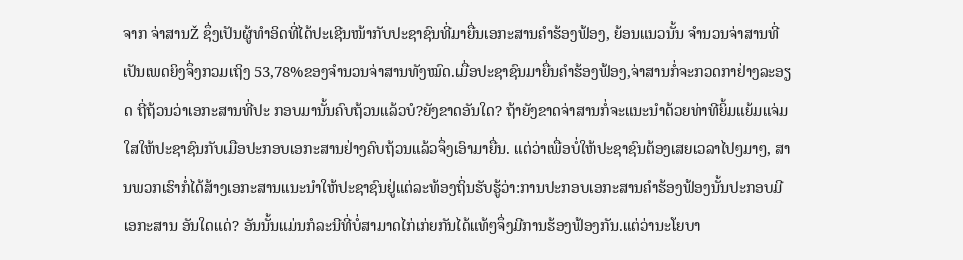ຈາກ ຈ່າສານŽ ຊຶ່ງເປັນຜູ້ທໍາອິດທີ່ໄດ້ປະເຊີນໜ້າກັບປະຊາຊົນທີ່ມາຍື່ນເອກະສານຄໍາຮ້ອງຟ້ອງ, ຍ້ອນແນວນັ້ນ ຈໍານວນຈ່າສານທີ່ເປັນເພດຍິງຈຶ່ງກວມເຖິງ 53,78%ຂອງຈໍານວນຈ່າສານທັງໝົດ.ເມື່ອປະຊາຊົນມາຍື່ນຄຳຮ້ອງຟ້ອງ,ຈ່າສານກໍ່ຈະກວດກາຢ່າງລະອຽດ ຖີ່ຖ້ວນວ່າເອກະສານທີ່ປະ ກອບມານັ້ນຄົບຖ້ວນແລ້ວບໍ?ຍັງຂາດອັນໃດ? ຖ້າຍັງຂາດຈ່າສານກໍ່ຈະແນະນຳດ້ວຍທ່າທີຍິ້ມແຍ້ມແຈ່ມໃສໃຫ້ປະຊາຊົນກັບເມືອປະກອບເອກະສານຢ່າງຄົບຖ້ວນແລ້ວຈຶ່ງເອົາມາຍື່ນ. ແຕ່ວ່າເພື່ອບໍ່ໃຫ້ປະຊາຊົນຕ້ອງເສຍເວລາໄປໆມາໆ, ສານພວກເຮົາກໍ່ໄດ້ສ້າງເອກະສານແນະນຳໃຫ້ປະຊາຊົນຢູ່ແຕ່ລະທ້ອງຖິ່ນຮັບຮູ້ວ່າ:ການປະກອບເອກະສານຄຳຮ້ອງຟ້ອງນັ້ນປະກອບມີເອກະສານ ອັນໃດແດ່? ອັນນັ້ນແມ່ນກໍລະນີທີ່ບໍ່ສາມາດໄກ່ເກ່ຍກັນໄດ້ແທ້ໆຈຶ່ງມີການຮ້ອງຟ້ອງກັນ.ແຕ່ວ່ານະໂຍບາ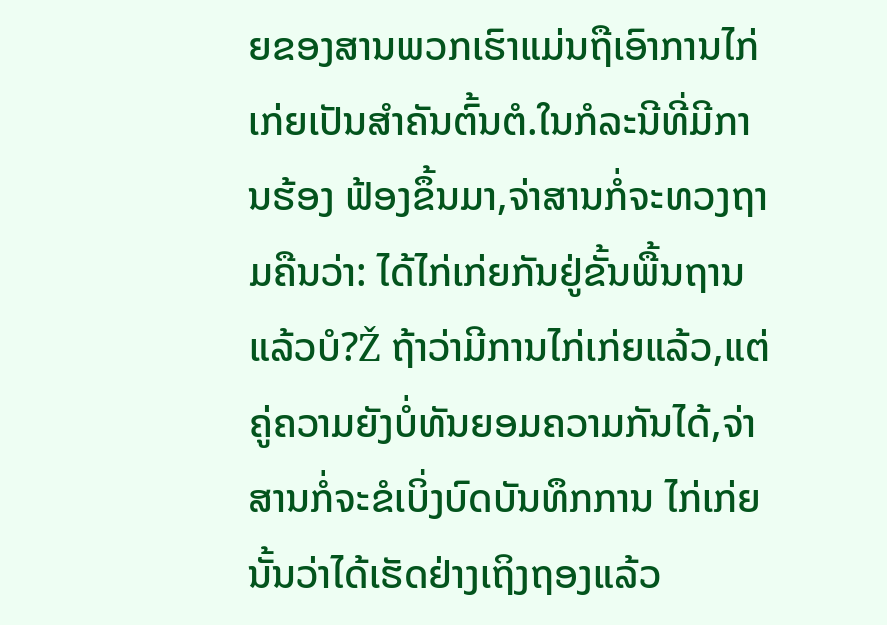ຍຂອງສານພວກເຮົາແມ່ນຖືເອົາການໄກ່ເກ່ຍເປັນສຳຄັນຕົ້ນຕໍ.ໃນກໍລະນີທີ່ມີການຮ້ອງ ຟ້ອງຂຶ້ນມາ,ຈ່າສານກໍ່ຈະທວງຖາມຄືນວ່າ: ໄດ້ໄກ່ເກ່ຍກັນຢູ່ຂັ້ນພື້ນຖານແລ້ວບໍ?Ž ຖ້າວ່າມີການໄກ່ເກ່ຍແລ້ວ,ແຕ່ຄູ່ຄວາມຍັງບໍ່ທັນຍອມຄວາມກັນໄດ້,ຈ່າສານກໍ່ຈະຂໍເບິ່ງບົດບັນທຶກການ ໄກ່ເກ່ຍນັ້ນວ່າໄດ້ເຮັດຢ່າງເຖິງຖອງແລ້ວ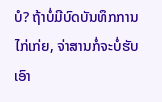ບໍ? ຖ້າບໍ່ມີບົດບັນທຶກການໄກ່ເກ່ຍ, ຈ່າສານກໍ່ຈະບໍ່ຮັບເອົາ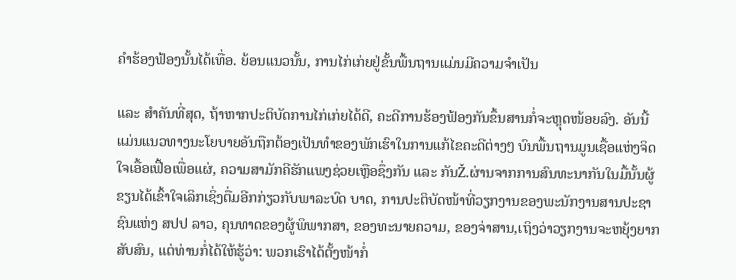ຄຳຮ້ອງຟ້ອງນັ້ນໄດ້ເທື່ອ. ຍ້ອນແນວນັ້ນ, ການໄກ່ເກ່ຍຢູ່ຂັ້ນພື້ນຖານແມ່ນມີຄວາມຈໍາເປັນ

ແລະ ສຳຄັນທີ່ສຸດ, ຖ້າຫາກປະຕິບັດການໄກ່ເກ່ຍໄດ້ດີ, ຄະດີການຮ້ອງຟ້ອງກັນຂຶ້ນສານກໍ່ຈະຫຼຸດໜ້ອຍລົງ. ອັນນີ້ແມ່ນແນວທາງນະໂຍບາຍອັນຖືກຕ້ອງເປັນທຳຂອງພັກເຮົາໃນການແກ້ໄຂຄະດີຕ່າງໆ ບົນພື້ນຖານມູນເຊື້ອແຫ່ງຈິດໃຈເອື້ອເຟື້ອເພື່ອແຜ່, ຄວາມສາມັກຄີຮັກແພງຊ່ວຍເຫຼືອຊຶ່ງກັນ ແລະ ກັນŽ.ຜ່ານຈາກການສົນທະນາກັນໃນມື້ນັ້ນຜູ້ຂຽນໄດ້ເຂົ້າໃຈເລິກເຊິ່ງຕື່ມອີກກ່ຽວກັບພາລະບົດ ບາດ, ການປະຕິບັດໜ້າທີ່ວຽກງານຂອງພະນັກງານສານປະຊາຊົນແຫ່ງ ສປປ ລາວ, ຄຸນທາດຂອງຜູ້ພິພາກສາ, ຂອງທະນາຍຄວາມ, ຂອງຈ່າສານ‚ເຖິງວ່າວຽກງານຈະຫຍຸ້ງຍາກສັບສົນ, ແຕ່ທ່ານກໍ່ໄດ້ໃຫ້ຮູ້ວ່າ: ພວກເຮົາໄດ້ຕັ້ງໜ້າກໍ່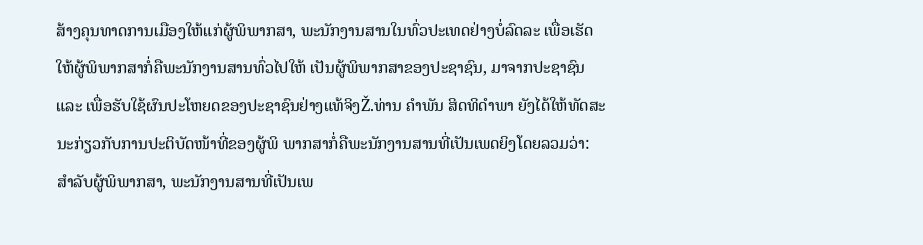ສ້າງຄຸນທາດການເມືອງໃຫ້ແກ່ຜູ້ພິພາກສາ, ພະນັກງານສານໃນທົ່ວປະເທດຢ່າງບໍ່ລົດລະ ເພື່ອເຮັດໃຫ້ຜູ້ພິພາກສາກໍ່ຄືພະນັກງານສານທົ່ວໄປໃຫ້ ເປັນຜູ້ພິພາກສາຂອງປະຊາຊົນ, ມາຈາກປະຊາຊົນ ແລະ ເພື່ອຮັບໃຊ້ຜົນປະໂຫຍດຂອງປະຊາຊົນຢ່າງແທ້ຈິງŽ.ທ່ານ ຄຳພັນ ສິດທິດຳພາ ຍັງໄດ້ໃຫ້ທັດສະນະກ່ຽວກັບການປະຕິບັດໜ້າທີ່ຂອງຜູ້ພິ ພາກສາກໍ່ຄືພະນັກງານສານທີ່ເປັນເພດຍິງໂດຍລວມວ່າ: ສຳລັບຜູ້ພິພາກສາ, ພະນັກງານສານທີ່ເປັນເພ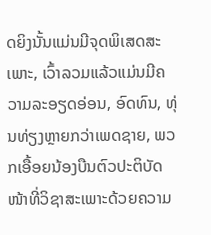ດຍິງນັ້ນແມ່ນມີຈຸດພິເສດສະເພາະ, ເວົ້າລວມແລ້ວແມ່ນມີຄວາມລະອຽດອ່ອນ, ອົດທົນ, ທຸ່ນທ່ຽງຫຼາຍກວ່າເພດຊາຍ, ພວກເອື້ອຍນ້ອງບືນຕົວປະຕິບັດໜ້າທີ່ວິຊາສະເພາະດ້ວຍຄວາມ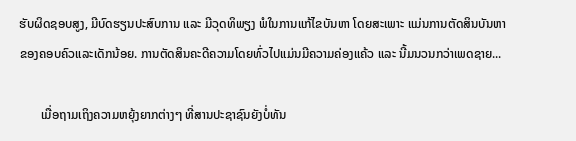ຮັບຜິດຊອບສູງ, ມີບົດຮຽນປະສົບການ ແລະ ມີວຸດທິພຽງ ພໍໃນການແກ້ໄຂບັນຫາ ໂດຍສະເພາະ ແມ່ນການຕັດສິນບັນຫາຂອງຄອບຄົວແລະເດັກນ້ອຍ. ການຕັດສິນຄະດີຄວາມໂດຍທົ່ວໄປແມ່ນມີຄວາມຄ່ອງແຄ້ວ ແລະ ນີ້ມນວນກວ່າເພດຊາຍ...

       ເມື່ອຖາມເຖິງຄວາມຫຍຸ້ງຍາກຕ່າງໆ ທີ່ສານປະຊາຊົນຍັງບໍ່ທັນ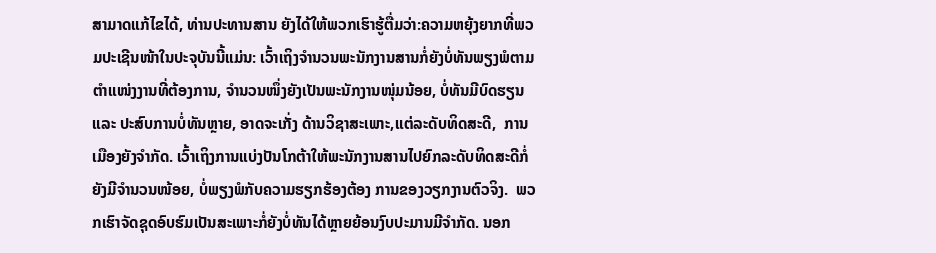ສາມາດແກ້ໄຂໄດ້, ທ່ານປະທານສານ ຍັງໄດ້ໃຫ້ພວກເຮົາຮູ້ຕື່ມວ່າ:ຄວາມຫຍຸ້ງຍາກທີ່ພວມປະເຊີນໜ້າໃນປະຈຸບັນນີ້ແມ່ນ: ເວົ້າເຖິງຈຳນວນພະນັກງານສານກໍ່ຍັງບໍ່ທັນພຽງພໍຕາມຕຳແໜ່ງງານທີ່ຕ້ອງການ, ຈຳນວນໜຶ່ງຍັງເປັນພະນັກງານໜຸ່ມນ້ອຍ, ບໍ່ທັນມີບົດຮຽນ ແລະ ປະສົບການບໍ່ທັນຫຼາຍ, ອາດຈະເກັ່ງ ດ້ານວິຊາສະເພາະ,ແຕ່ລະດັບທິດສະດີ,  ການເມືອງຍັງຈຳກັດ. ເວົ້າເຖິງການແບ່ງປັນໂກຕ້າໃຫ້ພະນັກງານສານໄປຍົກລະດັບທິດສະດີກໍ່ຍັງມີຈໍານວນໜ້ອຍ, ບໍ່ພຽງພໍກັບຄວາມຮຽກຮ້ອງຕ້ອງ ການຂອງວຽກງານຕົວຈິງ.  ພວກເຮົາຈັດຊຸດອົບຮົມເປັນສະເພາະກໍ່ຍັງບໍ່ທັນໄດ້ຫຼາຍຍ້ອນງົບປະມານມີຈໍາກັດ. ນອກ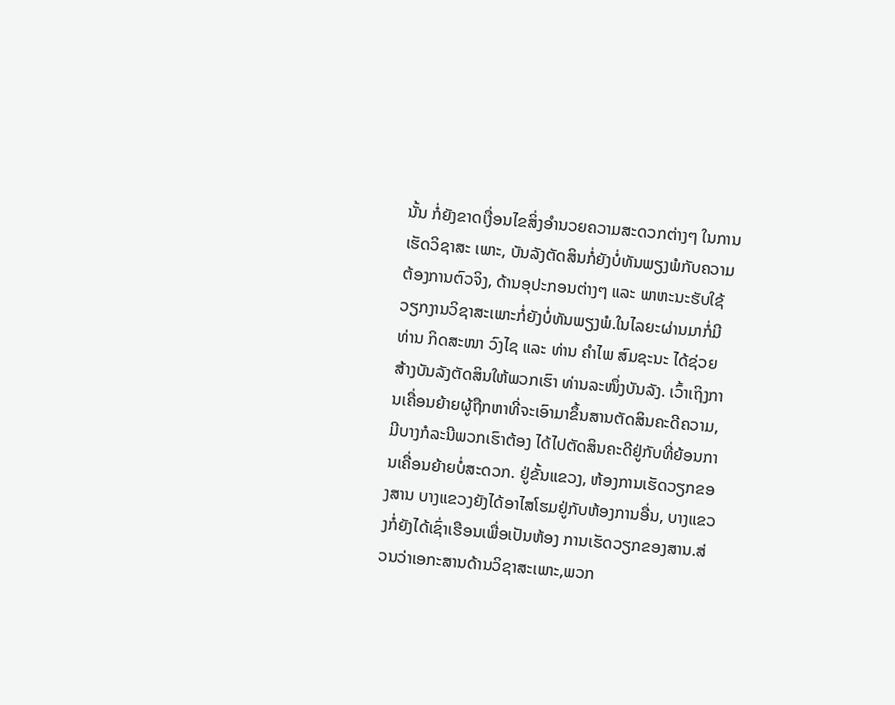ນັ້ນ ກໍ່ຍັງຂາດເງື່ອນໄຂສິ່ງອຳນວຍຄວາມສະດວກຕ່າງໆ ໃນການເຮັດວິຊາສະ ເພາະ, ບັນລັງຕັດສິນກໍ່ຍັງບໍ່ທັນພຽງພໍກັບຄວາມຕ້ອງການຕົວຈິງ, ດ້ານອຸປະກອນຕ່າງໆ ແລະ ພາຫະນະຮັບໃຊ້ວຽກງານວິຊາສະເພາະກໍ່ຍັງບໍ່ທັນພຽງພໍ.ໃນໄລຍະຜ່ານມາກໍ່ມີທ່ານ ກິດສະໜາ ວົງໄຊ ແລະ ທ່ານ ຄໍາໄພ ສົມຊະນະ ໄດ້ຊ່ວຍສ້າງບັນລັງຕັດສິນໃຫ້ພວກເຮົາ ທ່ານລະໜຶ່ງບັນລັງ. ເວົ້າເຖິງການເຄື່ອນຍ້າຍຜູ້ຖືກຫາທີ່ຈະເອົາມາຂຶ້ນສານຕັດສິນຄະດີຄວາມ,ມີບາງກໍລະນີພວກເຮົາຕ້ອງ ໄດ້ໄປຕັດສິນຄະດີຢູ່ກັບທີ່ຍ້ອນການເຄື່ອນຍ້າຍບໍ່ສະດວກ. ຢູ່ຂັ້ນແຂວງ, ຫ້ອງການເຮັດວຽກຂອງສານ ບາງແຂວງຍັງໄດ້ອາໄສໂຮມຢູ່ກັບຫ້ອງການອື່ນ, ບາງແຂວງກໍ່ຍັງໄດ້ເຊົ່າເຮືອນເພື່ອເປັນຫ້ອງ ການເຮັດວຽກຂອງສານ.ສ່ວນວ່າເອກະສານດ້ານວິຊາສະເພາະ,ພວກ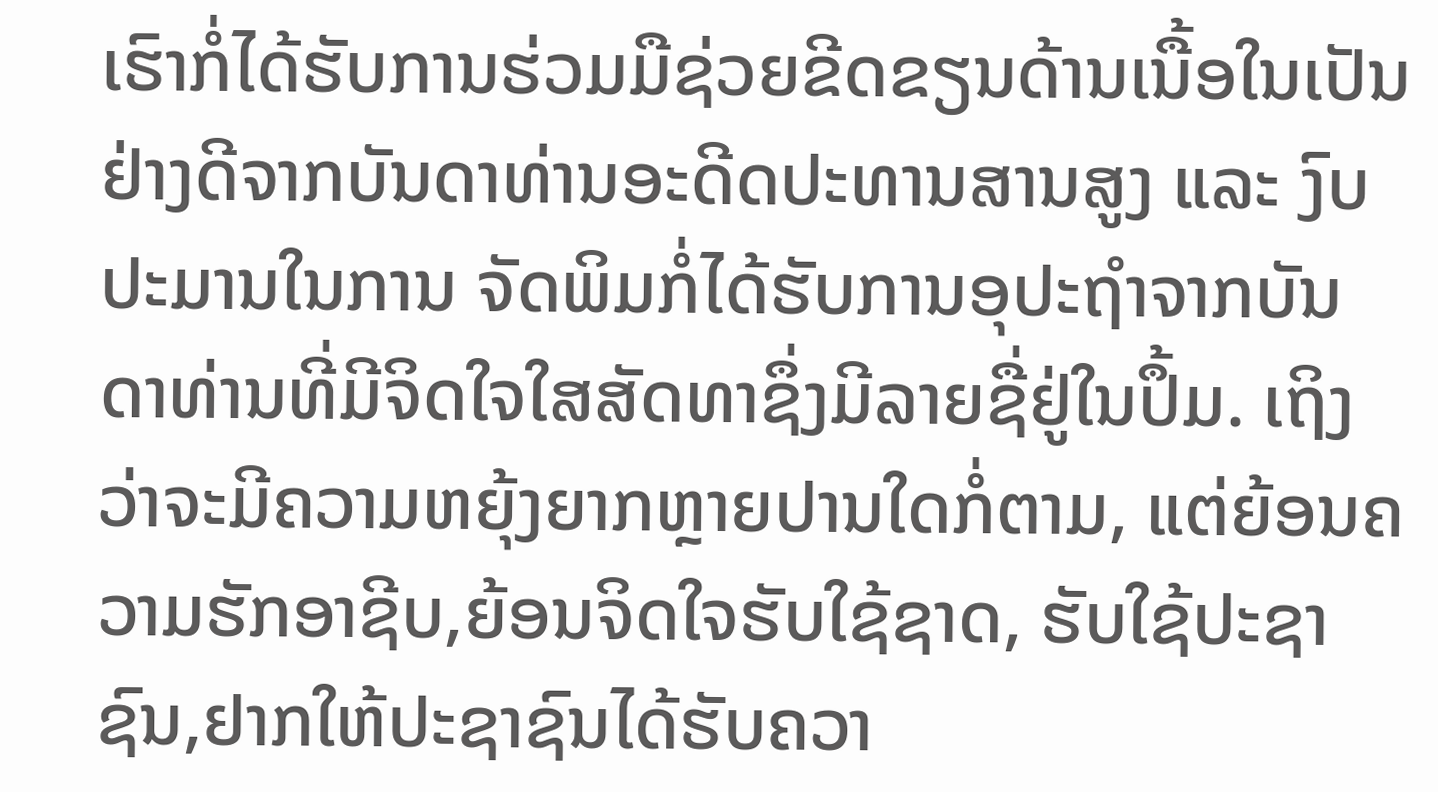ເຮົາກໍ່ໄດ້ຮັບການຮ່ວມມືຊ່ວຍຂີດຂຽນດ້ານເນື້ອໃນເປັນຢ່າງດີຈາກບັນດາທ່ານອະດີດປະທານສານສູງ ແລະ ງົບປະມານໃນການ ຈັດພິມກໍ່ໄດ້ຮັບການອຸປະຖໍາຈາກບັນດາທ່ານທີ່ມີຈິດໃຈໃສສັດທາຊຶ່ງມີລາຍຊື່ຢູ່ໃນປຶ້ມ. ເຖິງວ່າຈະມີຄວາມຫຍຸ້ງຍາກຫຼາຍປານໃດກໍ່ຕາມ, ແຕ່ຍ້ອນຄວາມຮັກອາຊີບ,ຍ້ອນຈິດໃຈຮັບໃຊ້ຊາດ, ຮັບໃຊ້ປະຊາຊົນ,ຢາກໃຫ້ປະຊາຊົນໄດ້ຮັບຄວາ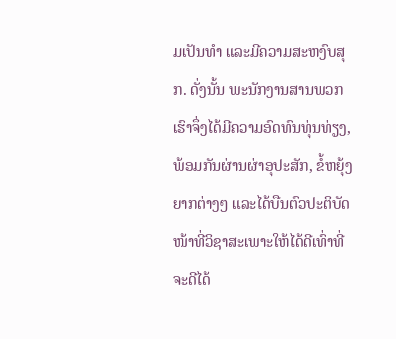ມເປັນທໍາ ແລະມີຄວາມສະຫງົບສຸກ. ດັ່ງນັ້ນ ພະນັກງານສານພວກເຮົາຈຶ່ງໄດ້ມີຄວາມອົດທົນທຸ່ນທ່ຽງ, ພ້ອມກັນຜ່ານຜ່າອຸປະສັກ, ຂໍ້ຫຍຸ້ງຍາກຕ່າງໆ ແລະໄດ້ບືນຕົວປະຕິບັດໜ້າທີ່ວິຊາສະເພາະໃຫ້ໄດ້ດີເທົ່າທີ່ຈະດີໄດ້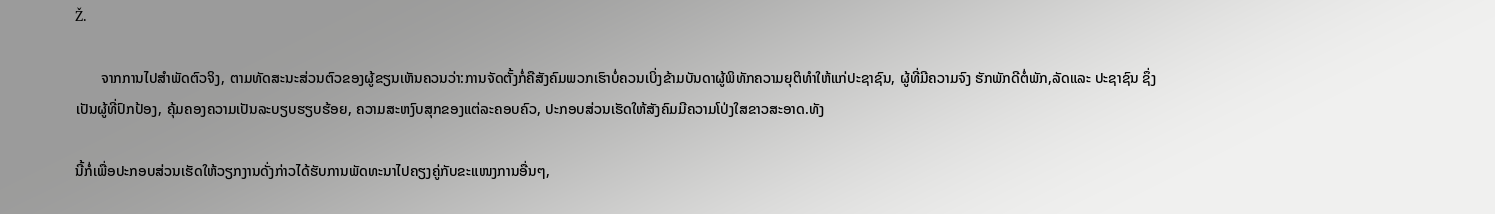Ž.

       ຈາກການໄປສຳພັດຕົວຈິງ, ຕາມທັດສະນະສ່ວນຕົວຂອງຜູ້ຂຽນເຫັນຄວນວ່າ:ການຈັດຕັ້ງກໍ່ຄືສັງຄົມພວກເຮົາບໍ່ຄວນເບິ່ງຂ້າມບັນດາຜູ້ພິທັກຄວາມຍຸຕິທຳໃຫ້ແກ່ປະຊາຊົນ, ຜູ້ທີ່ມີຄວາມຈົງ ຮັກພັກດີຕໍ່ພັກ,ລັດແລະ ປະຊາຊົນ ຊຶ່ງເປັນຜູ້ທີ່ປົກປ້ອງ, ຄຸ້ມຄອງຄວາມເປັນລະບຽບຮຽບຮ້ອຍ, ຄວາມສະຫງົບສຸກຂອງແຕ່ລະຄອບຄົວ, ປະກອບສ່ວນເຮັດໃຫ້ສັງຄົມມີຄວາມໂປ່ງໃສຂາວສະອາດ.ທັງ

ນີ້ກໍ່ເພື່ອປະກອບສ່ວນເຮັດໃຫ້ວຽກງານດັ່ງກ່າວໄດ້ຮັບການພັດທະນາໄປຄຽງຄູ່ກັບຂະແໜງການອື່ນໆ,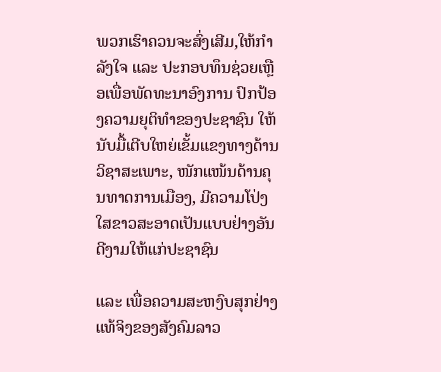ພວກເຮົາຄວນຈະສົ່ງເສີມ,ໃຫ້ກຳລັງໃຈ ແລະ ປະກອບທຶນຊ່ວຍເຫຼືອເພື່ອພັດທະນາອົງການ ປົກປ້ອງຄວາມຍຸຕິທຳຂອງປະຊາຊົນ ໃຫ້ນັບມື້ເຕີບໃຫຍ່ເຂັ້ມແຂງທາງດ້ານວິຊາສະເພາະ, ໜັກແໜ້ນດ້ານຄຸນທາດການເມືອງ, ມີຄວາມໂປ່ງໃສຂາວສະອາດເປັນແບບຢ່າງອັນດີງາມໃຫ້ແກ່ປະຊາຊົນ

ແລະ ເພື່ອຄວາມສະຫງົບສຸກຢ່າງແທ້ຈິງຂອງສັງຄົມລາວ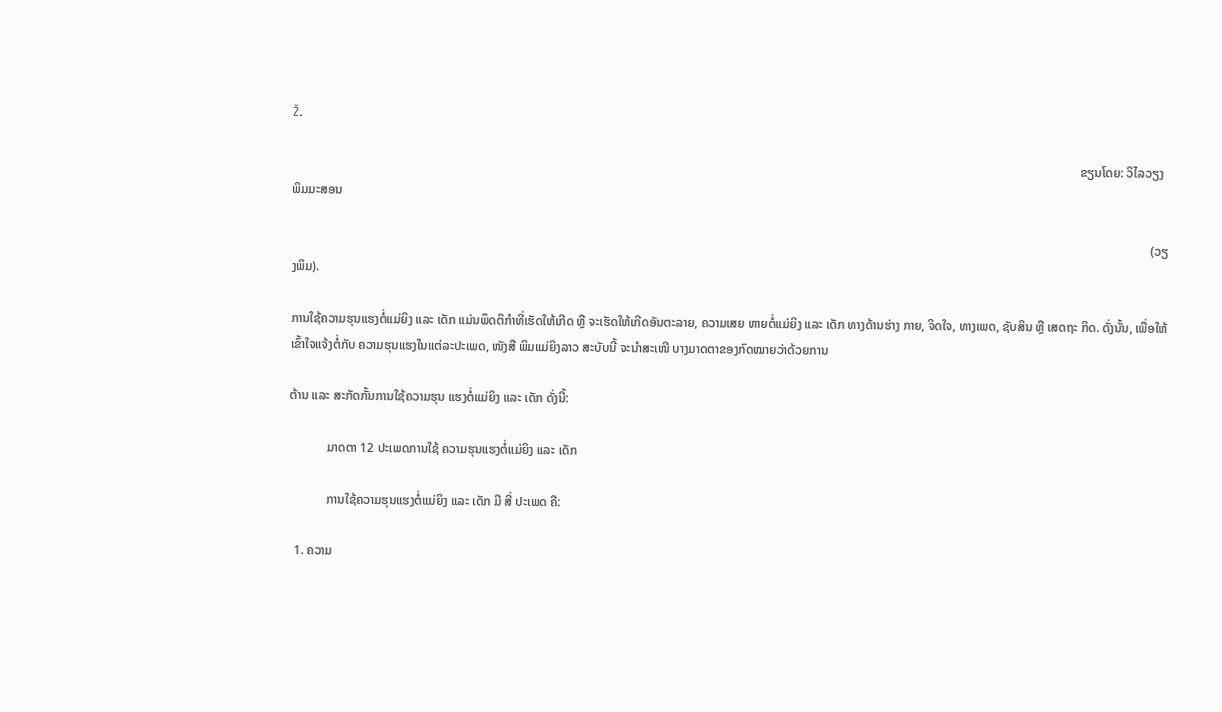Ž.

                                                                                                                                                                                                                                                            ຂຽນໂດຍ: ວິໄລວຽງ ພິມມະສອນ

                                                                                                                                                                                                                                                                                   (ວຽງພິມ).

ການໃຊ້ຄວາມຮຸນແຮງຕໍ່ແມ່ຍິງ ແລະ ເດັກ ແມ່ນພຶດຕິກຳທີ່ເຮັດໃຫ້ເກີດ ຫຼື ຈະເຮັດໃຫ້ເກີດອັນຕະລາຍ, ຄວາມເສຍ ຫາຍຕໍ່ແມ່ຍິງ ແລະ ເດັກ ທາງດ້ານຮ່າງ ກາຍ, ຈິດໃຈ, ທາງເພດ, ຊັບສິນ ຫຼື ເສດຖະ ກິດ. ດັ່ງນັ້ນ, ເພື່ອໃຫ້ເຂົ້າໃຈແຈ້ງຕໍ່ກັບ ຄວາມຮຸນແຮງໃນແຕ່ລະປະເພດ, ໜັງສື ພິມແມ່ຍິງລາວ ສະບັບນີ້ ຈະນຳສະເໜີ ບາງມາດຕາຂອງກົດໝາຍວ່າດ້ວຍການ

ຕ້ານ ແລະ ສະກັດກັ້ນການໃຊ້ຄວາມຮຸນ ແຮງຕໍ່ແມ່ຍິງ ແລະ ເດັກ ດັ່ງນີ້:

            ມາດຕາ 12 ປະເພດການໃຊ້ ຄວາມຮຸນແຮງຕໍ່ແມ່ຍິງ ແລະ ເດັກ

            ການໃຊ້ຄວາມຮຸນແຮງຕໍ່ແມ່ຍິງ ແລະ ເດັກ ມີ ສີ່ ປະເພດ ຄື:

  1. ຄວາມ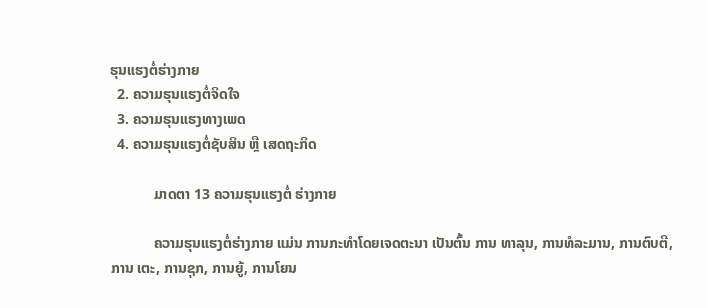ຮຸນແຮງຕໍ່ຮ່າງກາຍ
  2. ຄວາມຮຸນແຮງຕໍ່ຈິດໃຈ
  3. ຄວາມຮຸນແຮງທາງເພດ
  4. ຄວາມຮຸນແຮງຕໍ່ຊັບສິນ ຫຼື ເສດຖະກິດ

            ມາດຕາ 13 ຄວາມຮຸນແຮງຕໍ່ ຮ່າງກາຍ

            ຄວາມຮຸນແຮງຕໍ່ຮ່າງກາຍ ແມ່ນ ການກະທຳໂດຍເຈດຕະນາ ເປັນຕົ້ນ ການ ທາລຸນ, ການທໍລະມານ, ການຕົບຕີ, ການ ເຕະ, ການຊຸກ, ການຍູ້, ການໂຍນ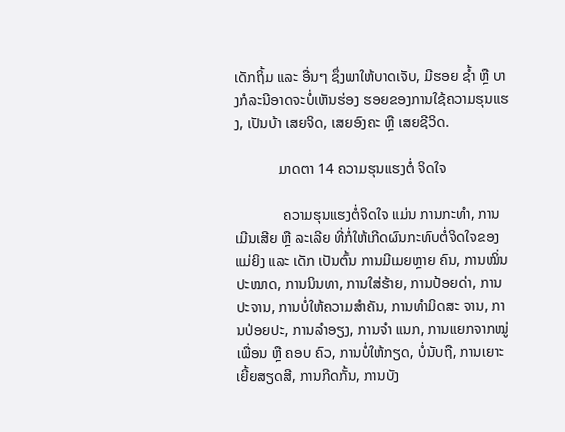ເດັກຖິ້ມ ແລະ ອື່ນໆ ຊຶ່ງພາໃຫ້ບາດເຈັບ, ມີຮອຍ ຊ້ຳ ຫຼື ບາງກໍລະນີອາດຈະບໍ່ເຫັນຮ່ອງ ຮອຍຂອງການໃຊ້ຄວາມຮຸນແຮງ, ເປັນບ້າ ເສຍຈິດ, ເສຍອົງຄະ ຫຼື ເສຍຊີວິດ.

            ມາດຕາ 14 ຄວາມຮຸນແຮງຕໍ່ ຈິດໃຈ

             ຄວາມຮຸນແຮງຕໍ່ຈິດໃຈ ແມ່ນ ການກະທຳ, ການເມີນເສີຍ ຫຼື ລະເລີຍ ທີ່ກໍ່ໃຫ້ເກີດຜົນກະທົບຕໍ່ຈິດໃຈຂອງແມ່ຍິງ ແລະ ເດັກ ເປັນຕົ້ນ ການມີເມຍຫຼາຍ ຄົນ, ການໝິ່ນປະໝາດ, ການນິນທາ, ການໃສ່ຮ້າຍ, ການປ້ອຍດ່າ, ການປະຈານ, ການບໍ່ໃຫ້ຄວາມສຳຄັນ, ການທຳມິດສະ ຈານ, ການປ່ອຍປະ, ການລຳອຽງ, ການຈຳ ແນກ, ການແຍກຈາກໝູ່ເພື່ອນ ຫຼື ຄອບ ຄົວ, ການບໍ່ໃຫ້ກຽດ, ບໍ່ນັບຖື, ການເຍາະເຍີ້ຍສຽດສີ, ການກີດກັ້ນ, ການບັງ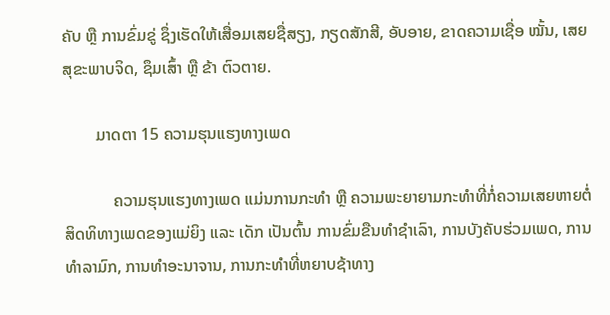ຄັບ ຫຼື ການຂົ່ມຂູ່ ຊຶ່ງເຮັດໃຫ້ເສື່ອມເສຍຊື່ສຽງ, ກຽດສັກສີ, ອັບອາຍ, ຂາດຄວາມເຊື່ອ ໝັ້ນ, ເສຍສຸຂະພາບຈິດ, ຊຶມເສົ້າ ຫຼື ຂ້າ ຕົວຕາຍ.

        ມາດຕາ 15 ຄວາມຮຸນແຮງທາງເພດ

            ຄວາມຮຸນແຮງທາງເພດ ແມ່ນການກະທຳ ຫຼື ຄວາມພະຍາຍາມກະທຳທີ່ກໍ່ຄວາມເສຍຫາຍຕໍ່ສິດທິທາງເພດຂອງແມ່ຍິງ ແລະ ເດັກ ເປັນຕົ້ນ ການຂົ່ມຂືນທຳຊຳເລົາ, ການບັງຄັບຮ່ວມເພດ, ການທຳລາມົກ, ການທຳອະນາຈານ, ການກະທຳທີ່ຫຍາບຊ້າທາງ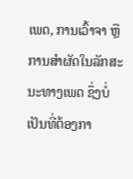ເພດ, ການເວົ້າຈາ ຫຼື ການສຳຜັດໃນລັກສະນະທາງເພດ ຊຶ່ງບໍ່ເປັນທີ່ຕ້ອງກາ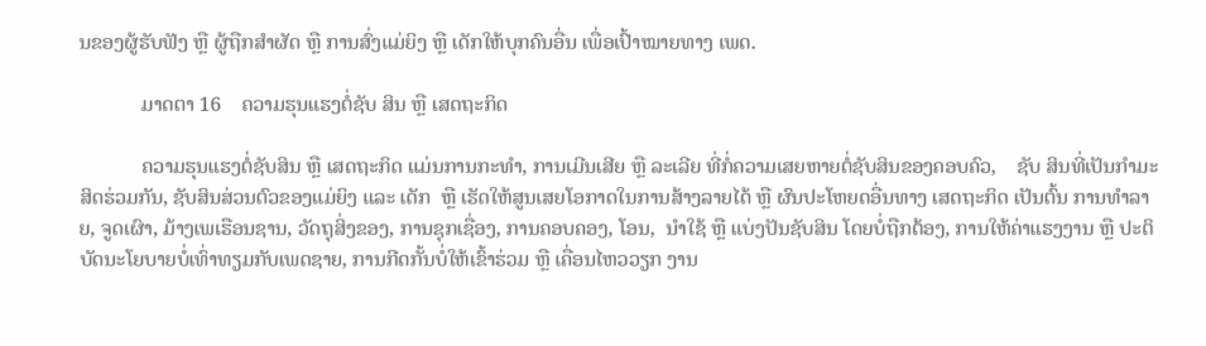ນຂອງຜູ້ຮັບຟັງ ຫຼື ຜູ້ຖືກສຳຜັດ ຫຼື ການສົ່ງແມ່ຍິງ ຫຼື ເດັກໃຫ້ບຸກຄົນອື່ນ ເພື່ອເປົ້າໝາຍທາງ ເພດ.

            ມາດຕາ 16    ຄວາມຮຸນແຮງຕໍ່ຊັບ ສິນ ຫຼື ເສດຖະກິດ

            ຄວາມຮຸນແຮງຕໍ່ຊັບສິນ ຫຼື ເສດຖະກິດ ແມ່ນການກະທຳ, ການເມີນເສີຍ ຫຼື ລະເລີຍ ທີ່ກໍ່ຄວາມເສຍຫາຍຕໍ່ຊັບສິນຂອງຄອບຄົວ,    ຊັບ ສິນທີ່ເປັນກຳມະສິດຮ່ວມກັນ, ຊັບສິນສ່ວນຕົວຂອງແມ່ຍິງ ແລະ ເດັກ  ຫຼື ເຮັດໃຫ້ສູນເສຍໂອກາດໃນການສ້າງລາຍໄດ້ ຫຼື ຜົນປະໂຫຍດອື່ນທາງ ເສດຖະກິດ ເປັນຕົ້ນ ການທຳລາຍ, ຈູດເຜົາ, ມ້າງເພເຮືອນຊານ, ວັດຖຸສິ່ງຂອງ, ການຊຸກເຊື່ອງ, ການຄອບຄອງ, ໂອນ,  ນຳໃຊ້ ຫຼື ແບ່ງປັນຊັບສິນ ໂດຍບໍ່ຖືກຕ້ອງ, ການໃຫ້ຄ່າແຮງງານ ຫຼື ປະຕິບັດນະໂຍບາຍບໍ່ເທົ່າທຽມກັບເພດຊາຍ, ການກີດກັ້ນບໍ່ໃຫ້ເຂົ້າຮ່ວມ ຫຼື ເຄື່ອນໄຫວວຽກ ງານ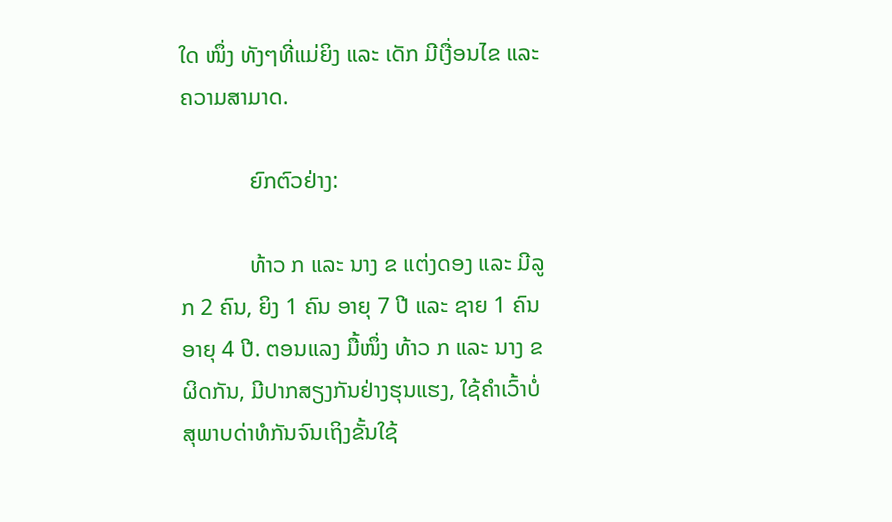ໃດ ໜຶ່ງ ທັງໆທີ່ແມ່ຍິງ ແລະ ເດັກ ມີເງື່ອນໄຂ ແລະ ຄວາມສາມາດ.

            ຍົກຕົວຢ່າງ:

            ທ້າວ ກ ແລະ ນາງ ຂ ແຕ່ງດອງ ແລະ ມີລູກ 2 ຄົນ, ຍິງ 1 ຄົນ ອາຍຸ 7 ປີ ແລະ ຊາຍ 1 ຄົນ ອາຍຸ 4 ປີ. ຕອນແລງ ມື້ໜຶ່ງ ທ້າວ ກ ແລະ ນາງ ຂ ຜິດກັນ, ມີປາກສຽງກັນຢ່າງຮຸນແຮງ, ໃຊ້ຄຳເວົ້າບໍ່ສຸພາບດ່າທໍກັນຈົນເຖິງຂັ້ນໃຊ້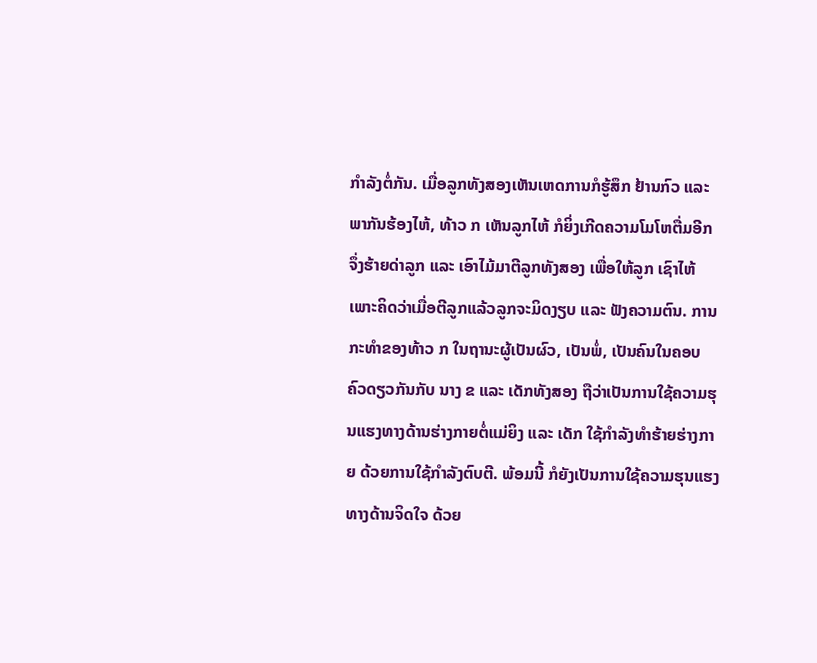ກຳລັງຕໍ່ກັນ. ເມື່ອລູກທັງສອງເຫັນເຫດການກໍຮູ້ສຶກ ຢ້ານກົວ ແລະ ພາກັນຮ້ອງໄຫ້, ທ້າວ ກ ເຫັນລູກໄຫ້ ກໍຍິ່ງເກີດຄວາມໂມໂຫຕື່ມອີກ ຈຶ່ງຮ້າຍດ່າລູກ ແລະ ເອົາໄມ້ມາຕີລູກທັງສອງ ເພື່ອໃຫ້ລູກ ເຊົາໄຫ້ ເພາະຄິດວ່າເມື່ອຕີລູກແລ້ວລູກຈະມິດງຽບ ແລະ ຟັງຄວາມຕົນ. ການກະທຳຂອງທ້າວ ກ ໃນຖານະຜູ້ເປັນຜົວ, ເປັນພໍ່, ເປັນຄົນໃນຄອບ ຄົວດຽວກັນກັບ ນາງ ຂ ແລະ ເດັກທັງສອງ ຖືວ່າເປັນການໃຊ້ຄວາມຮຸນແຮງທາງດ້ານຮ່າງກາຍຕໍ່ແມ່ຍິງ ແລະ ເດັກ ໃຊ້ກຳລັງທຳຮ້າຍຮ່າງກາຍ ດ້ວຍການໃຊ້ກຳລັງຕົບຕີ. ພ້ອມນີ້ ກໍຍັງເປັນການໃຊ້ຄວາມຮຸນແຮງທາງດ້ານຈິດໃຈ ດ້ວຍ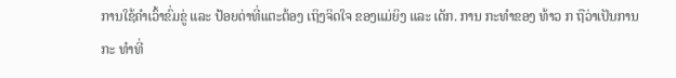ການໃຊ້ຄຳເວົ້າຂົ່ມຂູ່ ແລະ ປ້ອຍດ່າທີ່ແຕະຕ້ອງ ເຖິງຈິດໃຈ ຂອງແມ່ຍິງ ແລະ ເດັກ. ການ ກະທຳຂອງ ທ້າວ ກ ຖືວ່າເປັນການກະ ທຳທີ່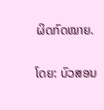ຜິດກົດໝາຍ.

ໂດຍ: ບົວສອນ